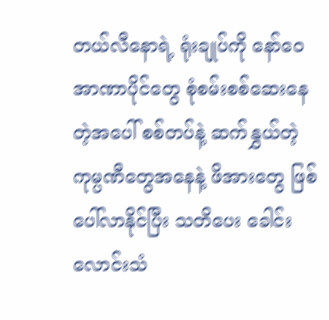တယ်လီနောရဲ့ ရုံးချုပ်ကို နော်ဝေအာဏာပိုင်တွေ စုံစမ်းစစ်ဆေးနေတဲ့အပေါ် စစ်တပ်နဲ့ ဆက်နွှယ်တဲ့ ကုမ္ပဏီတွေအနေနဲ့ ဖိအားတွေ ဖြစ်ပေါ်လာနိုင်ပြီး သတိပေး ခေါင်းလောင်းသံ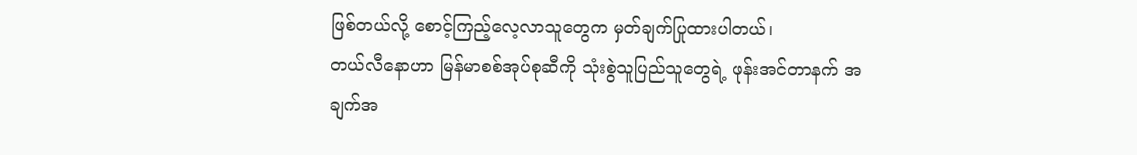ဖြစ်တယ်လို့ စောင့်ကြည့်လေ့လာသူတွေက မှတ်ချက်ပြုထားပါတယ်၊
တယ်လီနောဟာ မြန်မာစစ်အုပ်စုဆီကို သုံးစွဲသူပြည်သူတွေရဲ့ ဖုန်းအင်တာနက် အချက်အ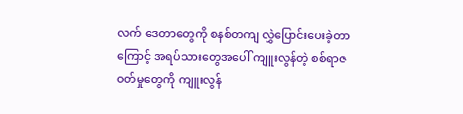လက် ဒေတာတွေကို စနစ်တကျ လွှဲပြောင်းပေးခဲ့တာကြောင့် အရပ်သားတွေအပေါ် ကျူးလွန်တဲ့ စစ်ရာဇဝတ်မှုတွေကို ကျူးလွန်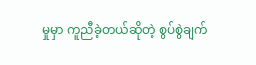မှုမှာ ကူညီခဲ့တယ်ဆိုတဲ့ စွပ်စွဲချက်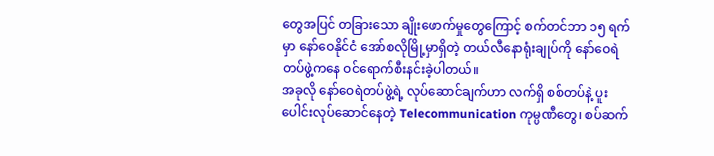တွေအပြင် တခြားသော ချိုးဖောက်မှုတွေကြောင့် စက်တင်ဘာ ၁၅ ရက်မှာ နော်ဝေနိုင်ငံ အော်စလိုမြို့မှာရှိတဲ့ တယ်လီနောရုံးချုပ်ကို နော်ဝေရဲတပ်ဖွဲ့ကနေ ဝင်ရောက်စီးနင်းခဲ့ပါတယ်။
အခုလို နော်ဝေရဲတပ်ဖွဲ့ရဲ့ လုပ်ဆောင်ချက်ဟာ လက်ရှိ စစ်တပ်နဲ့ ပူးပေါင်းလုပ်ဆောင်နေတဲ့ Telecommunication ကုမ္ပဏီတွေ၊ စပ်ဆက်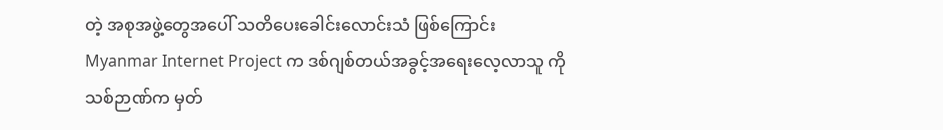တဲ့ အစုအဖွဲ့တွေအပေါ် သတိပေးခေါင်းလောင်းသံ ဖြစ်ကြောင်း Myanmar Internet Project က ဒစ်ဂျစ်တယ်အခွင့်အရေးလေ့လာသူ ကိုသစ်ဉာဏ်က မှတ်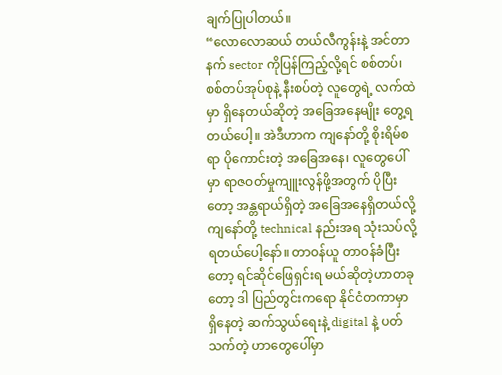ချက်ပြုပါတယ်။
“လောလောဆယ် တယ်လီကွန်းနဲ့ အင်တာနက် sector ကိုပြန်ကြည့်လို့ရင် စစ်တပ်၊ စစ်တပ်အုပ်စုနဲ့ နီးစပ်တဲ့ လူတွေရဲ့ လက်ထဲမှာ ရှိနေတယ်ဆိုတဲ့ အခြေအနေမျိုး တွေ့ရတယ်ပေါ့။ အဲဒီဟာက ကျနော်တို့ စိုးရိမ်စရာ ပိုကောင်းတဲ့ အခြေအနေ၊ လူတွေပေါ်မှာ ရာဇဝတ်မှုကျူးလွန်ဖို့အတွက် ပိုပြီးတော့ အန္တရာယ်ရှိတဲ့ အခြေအနေရှိတယ်လို့ ကျနော်တို့ technical နည်းအရ သုံးသပ်လို့ ရတယ်ပေါ့နော်။ တာဝန်ယူ တာဝန်ခံပြီးတော့ ရင်ဆိုင်ဖြေရှင်းရ မယ်ဆိုတဲ့ဟာတခုတော့ ဒါ ပြည်တွင်းကရော နိုင်ငံတကာမှာ ရှိနေတဲ့ ဆက်သွယ်ရေးနဲ့ digital နဲ့ ပတ်သက်တဲ့ ဟာတွေပေါ်မှာ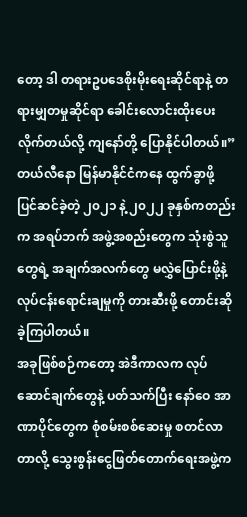တော့ ဒါ တရားဥပဒေစိုးမိုးရေးဆိုင်ရာနဲ့ တရားမျှတမှုဆိုင်ရာ ခေါင်းလောင်းထိုးပေးလိုက်တယ်လို့ ကျနော်တို့ ပြောနိုင်ပါတယ်။”
တယ်လီနော မြန်မာနိုင်ငံကနေ ထွက်ခွာဖို့ ပြင်ဆင်ခဲ့တဲ့ ၂၀၂၁ နဲ့ ၂၀၂၂ ခုနှစ်ကတည်းက အရပ်ဘက် အဖွဲ့အစည်းတွေက သုံးစွဲသူတွေရဲ့ အချက်အလက်တွေ မလွှဲပြောင်းဖို့နဲ့ လုပ်ငန်းရောင်းချမှုကို တားဆီးဖို့ တောင်းဆိုခဲ့ကြပါတယ်။
အခုဖြစ်စဉ်ကတော့ အဲဒီကာလက လုပ်ဆောင်ချက်တွေနဲ့ ပတ်သက်ပြီး နော်ဝေ အာဏာပိုင်တွေက စုံစမ်းစစ်ဆေးမှု စတင်လာတာလို့ သွေးစွန်းငွေဖြတ်တောက်ရေးအဖွဲ့က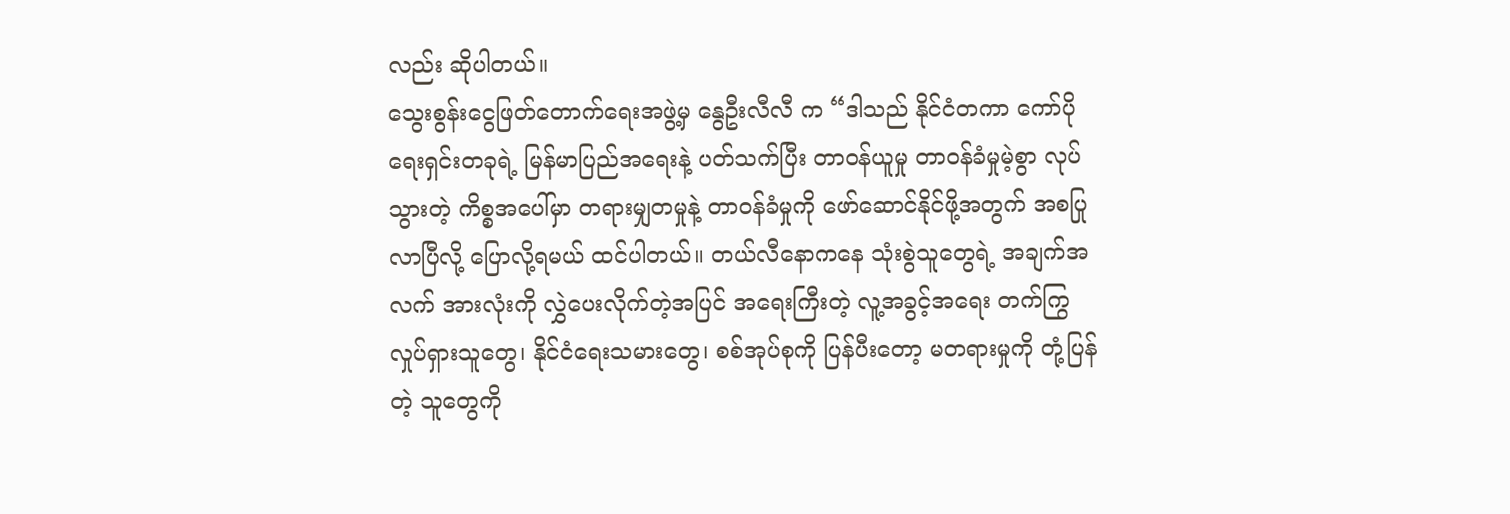လည်း ဆိုပါတယ်။
သွေးစွန်းငွေဖြတ်တောက်ရေးအဖွဲ့မှ နွေဦးလီလီ က “ဒါသည် နိုင်ငံတကာ ကော်ပိုရေးရှင်းတခုရဲ့ မြန်မာပြည်အရေးနဲ့ ပတ်သက်ပြီး တာဝန်ယူမှု တာဝန်ခံမှုမဲ့စွာ လုပ်သွားတဲ့ ကိစ္စအပေါ်မှာ တရားမျှတမှုနဲ့ တာဝန်ခံမှုကို ဖော်ဆောင်နိုင်ဖို့အတွက် အစပြုလာပြီလို့ ပြောလို့ရမယ် ထင်ပါတယ်။ တယ်လီနောကနေ သုံးစွဲသူတွေရဲ့ အချက်အလက် အားလုံးကို လွှဲပေးလိုက်တဲ့အပြင် အရေးကြီးတဲ့ လူ့အခွင့်အရေး တက်ကြွလှုပ်ရှားသူတွေ၊ နိုင်ငံရေးသမားတွေ၊ စစ်အုပ်စုကို ပြန်ပီးတော့ မတရားမှုကို တုံ့ပြန်တဲ့ သူတွေကို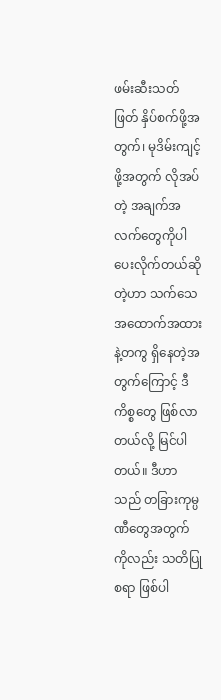ဖမ်းဆီးသတ်ဖြတ် နှိပ်စက်ဖို့အတွက်၊ မုဒိမ်းကျင့်ဖို့အတွက် လိုအပ်တဲ့ အချက်အလက်တွေကိုပါ ပေးလိုက်တယ်ဆိုတဲ့ဟာ သက်သေအထောက်အထားနဲ့တကွ ရှိနေတဲ့အတွက်ကြောင့် ဒီကိစ္စတွေ ဖြစ်လာတယ်လို့ မြင်ပါတယ်။ ဒီဟာသည် တခြားကုမ္ပဏီတွေအတွက်ကိုလည်း သတိပြုစရာ ဖြစ်ပါ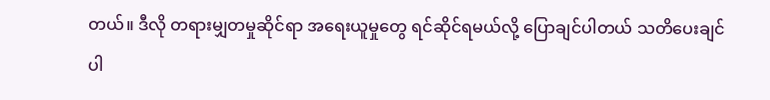တယ်။ ဒီလို တရားမျှတမှုဆိုင်ရာ အရေးယူမှုတွေ ရင်ဆိုင်ရမယ်လို့ ပြောချင်ပါတယ် သတိပေးချင်ပါ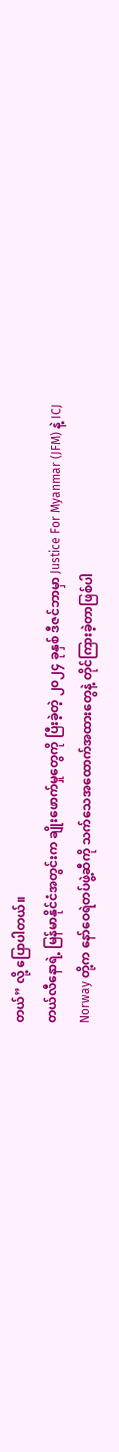တယ်” လို့ ပြောပါတယ်။
တယ်လီနောရဲ့ မြန်မာနိုင်ငံအတွင်းက ချိုးဖောက်မှုတွေကို ပြီးခဲ့တဲ့ ၂၀၂၄ ခုနှစ် ဒီဇင်ဘာမှာ Justice For Myanmar (JFM) နဲ့ ICJ Norway တို့က နော်ဝေရဲတပ်ဖွဲ့ဆီကို သက်သေအထောက်အထားတွေနဲ့ တိုင်ကြားခဲ့တာဖြစ်ပါ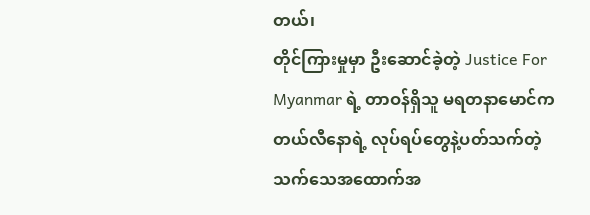တယ်၊
တိုင်ကြားမှုမှာ ဦးဆောင်ခဲ့တဲ့ Justice For Myanmar ရဲ့ တာဝန်ရှိသူ မရတနာမောင်က တယ်လီနောရဲ့ လုပ်ရပ်တွေနဲ့ပတ်သက်တဲ့ သက်သေအထောက်အ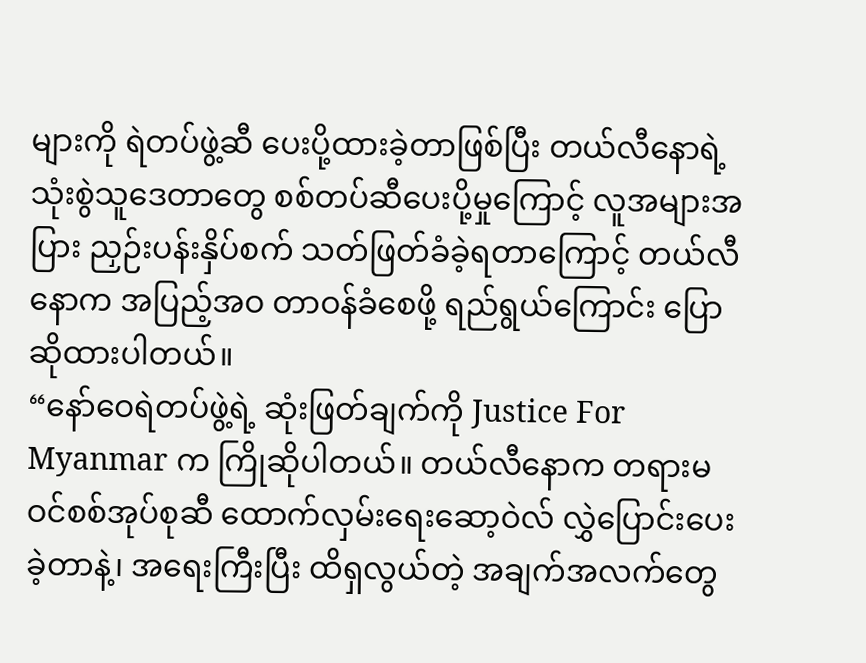များကို ရဲတပ်ဖွဲ့ဆီ ပေးပို့ထားခဲ့တာဖြစ်ပြီး တယ်လီနောရဲ့ သုံးစွဲသူဒေတာတွေ စစ်တပ်ဆီပေးပို့မှုကြောင့် လူအများအပြား ညှဉ်းပန်းနှိပ်စက် သတ်ဖြတ်ခံခဲ့ရတာကြောင့် တယ်လီနောက အပြည့်အဝ တာဝန်ခံစေဖို့ ရည်ရွယ်ကြောင်း ပြောဆိုထားပါတယ်။
“နော်ဝေရဲတပ်ဖွဲ့ရဲ့ ဆုံးဖြတ်ချက်ကို Justice For Myanmar က ကြိုဆိုပါတယ်။ တယ်လီနောက တရားမဝင်စစ်အုပ်စုဆီ ထောက်လှမ်းရေးဆော့ဝဲလ် လွှဲပြောင်းပေးခဲ့တာနဲ့၊ အရေးကြီးပြီး ထိရှလွယ်တဲ့ အချက်အလက်တွေ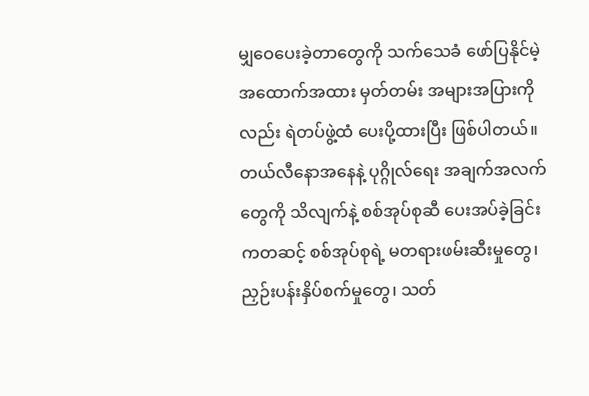မျှဝေပေးခဲ့တာတွေကို သက်သေခံ ဖော်ပြနိုင်မဲ့ အထောက်အထား မှတ်တမ်း အများအပြားကိုလည်း ရဲတပ်ဖွဲ့ထံ ပေးပို့ထားပြီး ဖြစ်ပါတယ်။ တယ်လီနောအနေနဲ့ ပုဂ္ဂိုလ်ရေး အချက်အလက်တွေကို သိလျက်နဲ့ စစ်အုပ်စုဆီ ပေးအပ်ခဲ့ခြင်းကတဆင့် စစ်အုပ်စုရဲ့ မတရားဖမ်းဆီးမှုတွေ၊ ညှဉ်းပန်းနှိပ်စက်မှုတွေ၊ သတ်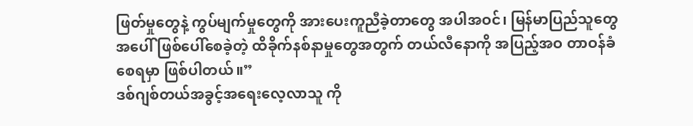ဖြတ်မှုတွေနဲ့ ကွပ်မျက်မှုတွေကို အားပေးကူညီခဲ့တာတွေ အပါအဝင်၊ မြန်မာပြည်သူတွေအပေါ် ဖြစ်ပေါ်စေခဲ့တဲ့ ထိခိုက်နစ်နာမှုတွေအတွက် တယ်လီနောကို အပြည့်အဝ တာဝန်ခံစေရမှာ ဖြစ်ပါတယ်။”
ဒစ်ဂျစ်တယ်အခွင့်အရေးလေ့လာသူ ကို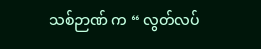သစ်ဉာဏ် က “ လွတ်လပ်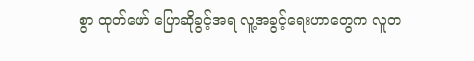စွာ ထုတ်ဖော် ပြောဆိုခွင့်အရ လူ့အခွင့်ရေးဟာတွေက လူတ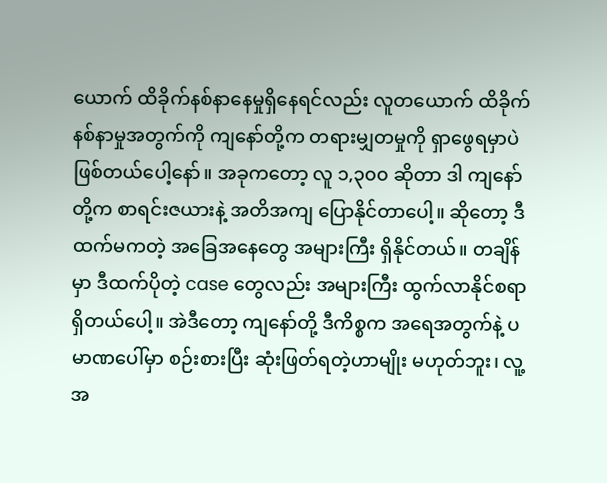ယောက် ထိခိုက်နစ်နာနေမှုရှိနေရင်လည်း လူတယောက် ထိခိုက်နစ်နာမှုအတွက်ကို ကျနော်တို့က တရားမျှတမှုကို ရှာဖွေရမှာပဲ ဖြစ်တယ်ပေါ့နော်။ အခုကတော့ လူ ၁,၃၀၀ ဆိုတာ ဒါ ကျနော်တို့က စာရင်းဇယားနဲ့ အတိအကျ ပြောနိုင်တာပေါ့။ ဆိုတော့ ဒီထက်မကတဲ့ အခြေအနေတွေ အများကြီး ရှိနိုင်တယ်။ တချိန်မှာ ဒီထက်ပိုတဲ့ case တွေလည်း အများကြီး ထွက်လာနိုင်စရာ ရှိတယ်ပေါ့။ အဲဒီတော့ ကျနော်တို့ ဒီကိစ္စက အရေအတွက်နဲ့ ပမာဏပေါ်မှာ စဉ်းစားပြီး ဆုံးဖြတ်ရတဲ့ဟာမျိုး မဟုတ်ဘူး၊ လူ့အ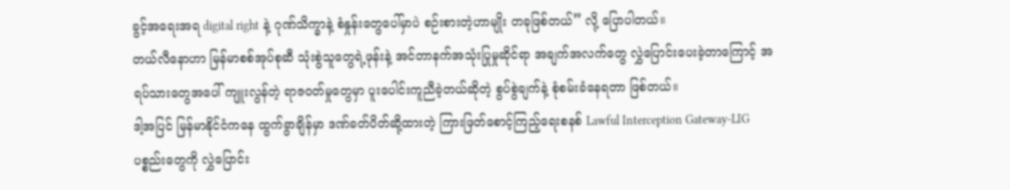ခွင့်အရေးအရ digital right နဲ့ ဂုဏ်သိက္ခာနဲ့ စံနှုန်းတွေပေါ်မှာပဲ စဉ်းစားတဲ့ဟာမျိုး တခုဖြစ်တယ်” လို့ ပြောပါတယ်။
တယ်လီနောဟာ မြန်မာစစ်အုပ်စုဆီ သုံးစွဲသူတွေရဲ့ဖုန်းနဲ့ အင်တာနက်အသုံးပြုမှုဆိုင်ရာ အချက်အလက်တွေ လွှဲပြောင်းပေးခဲ့တာကြောင့် အရပ်သားတွေအပေါ် ကျူးလွန်တဲ့ ရာဇဝတ်မှုတွေမှာ ပူးပေါင်းကူညီခဲ့တယ်ဆိုတဲ့ စွပ်စွဲချက်နဲ့ စုံစမ်းခံနေရတာ ဖြစ်တယ်။
ဒါ့အပြင် မြန်မာနိုင်ငံကနေ ထွက်ခွာချိန်မှာ ဒဏ်ခတ်ပိတ်ဆို့ထားတဲ့ ကြားဖြတ်စောင့်ကြည့်ရေးစနစ် Lawful Interception Gateway-LIG ပစ္စည်းတွေကို လွှဲပြောင်း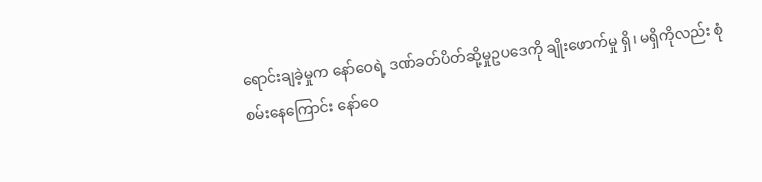ရောင်းချခဲ့မှုက နော်ဝေရဲ့ ဒဏ်ခတ်ပိတ်ဆို့မှုဥပဒေကို ချိုးဖောက်မှု ရှိ၊ မရှိကိုလည်း စုံစမ်းနေကြောင်း နော်ဝေ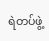ရဲတပ်ဖွဲ့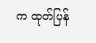က ထုတ်ပြန်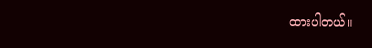ထားပါတယ်။